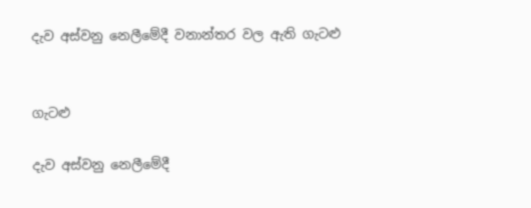දැව අස්වනු නෙලීමේදී වනාන්තර වල ඇති ගැටළු


ගැටළු

දැව අස්වනු නෙලීමේදී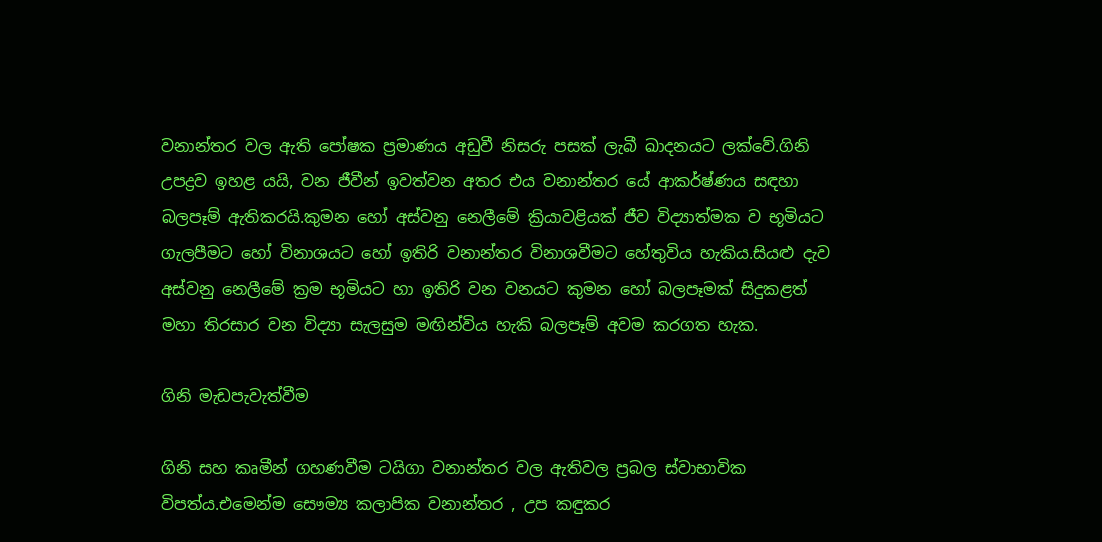වනාන්තර වල ඇති පෝෂක ප්‍රමාණය අඩුවී නිසරු පසක් ලැබී ඛාදනයට ලක්වේ.ගිනි උපද්‍රව ඉහළ යයි, වන ජීවීන් ඉවත්වන අතර එය වනාන්තර යේ ආකර්ෂ්ණය සඳහා බලපෑම් ඇතිකරයි.කුමන හෝ අස්වනු නෙලීමේ ක්‍රියාවළියක් ජීව විද්‍යාත්මක ව භූමියට ගැලපීමට හෝ විනාශයට හෝ ඉතිරි වනාන්තර විනාශවීමට හේතුවිය හැකිය.සියළු දැව අස්වනු නෙලීමේ ක්‍රම භූමියට හා ඉතිරි වන වනයට කුමන හෝ බලපෑමක් සිදුකළත් මහා තිරසාර වන විද්‍යා සැලසුම මඟින්විය හැකි බලපෑම් අවම කරගත හැක.

ගිනි මැඩපැවැත්වීම

ගිනි සහ කෘමීන් ගහණවීම ටයිගා වනාන්තර වල ඇතිවල ප්‍රබල ස්වාභාවික විපත්ය.එමෙන්ම සෞම්‍ය කලාපික වනාන්තර , උප කඳුකර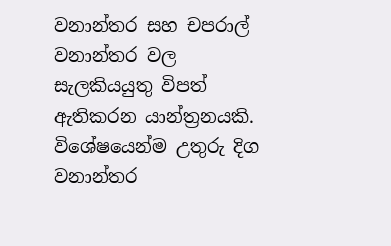වනාන්තර සහ චපරාල් වනාන්තර වල සැලකියයුතු විපත් ඇතිකරන යාන්ත්‍රනයකි. විශේෂයෙන්ම උතුරු දිග වනාන්තර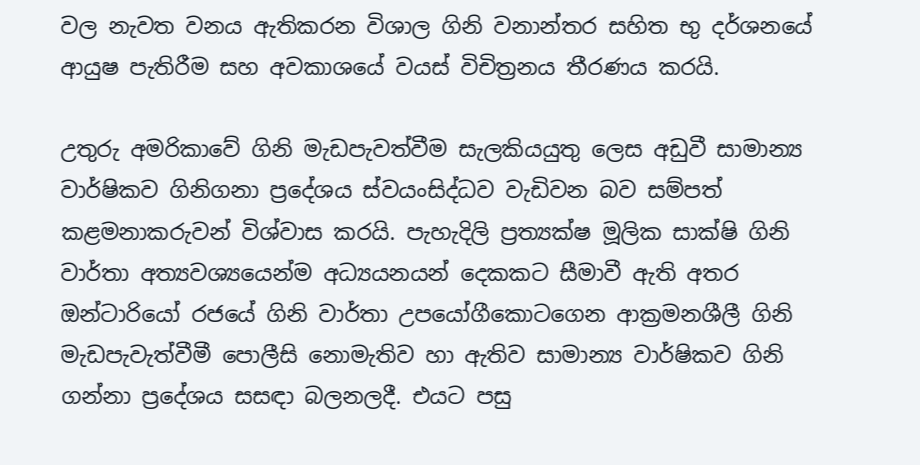වල නැවත වනය ඇතිකරන විශාල ගිනි වනාන්තර සහිත භු දර්ශනයේ ආයුෂ පැතිරීම සහ අවකාශයේ වයස් විචිත්‍රනය තීරණය කර‍යි.

උතුරු අමරිකාවේ ගිනි මැඩපැවත්වීම සැලකියයුතු ලෙස අඩුවී සාමාන්‍ය වාර්ෂිකව ගිනිගනා ප්‍රදේශය ස්වයංසිද්ධව වැඩිවන බව සම්පත් කළමනාකරුවන් විශ්වාස කරයි. පැහැදිලි ප්‍රත්‍යක්ෂ මූලික සාක්ෂි ගිනි වාර්තා අත්‍යවශ්‍යයෙන්ම අධ්‍යයනයන් දෙකකට සීමාවී ඇති අතර ඔන්ටාරියෝ රජයේ ගිනි වාර්තා උපයෝගීකොටගෙන ආක්‍රමනශීලී ගිනි මැඩපැවැත්වීමී පොලීසි නොමැතිව හා ඇතිව සාමාන්‍ය වාර්ෂිකව ගිනි ගන්නා ප්‍රදේශය සසඳා බලනලදී. එයට පසු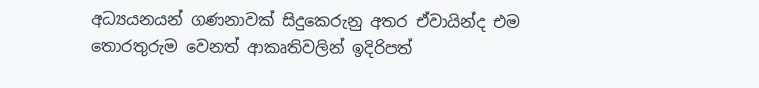අධ්‍යයනයන් ගණනාවක් සිදුකෙරුනු අතර ඒවායින්ද එම තොරතුරුම වෙනත් ආකෘතිවලින් ඉදිරිපත්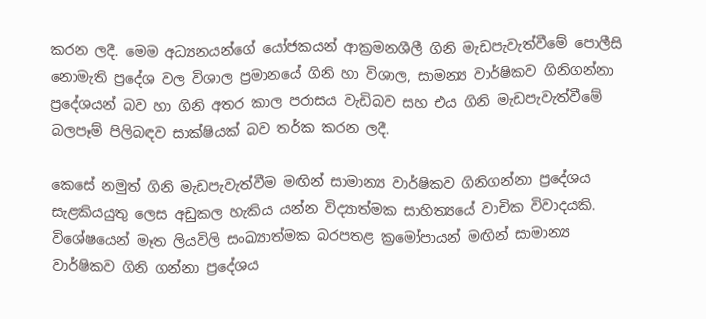කරන ලදී. මෙම අධ්‍යනයන්ගේ යෝජකයන් ආක්‍රමනශීලී ගිනි මැඩපැවැත්වීමේ පොලීසි නොමැති ප්‍රදේශ වල විශාල ප්‍රමානයේ ගිනි හා විශාල, සාමන්‍ය වාර්ෂිකව ගිනිගන්නා ප්‍රදේශයන් බව හා ගිනි අතර කාල පරාසය වැඩිබව සහ එය ගිනි මැඩපැවැත්වීමේ බලපෑම් පිලිබඳව සාක්ෂියක් බව තර්ක කරන ලදී.

කෙසේ නමුත් ගිනි මැඩපැවැත්වීම මඟින් සාමාන්‍ය වාර්ෂිකව ගිනිගන්නා ප්‍රදේශය සැළකියයුතු ලෙස අඩුකල හැකිය යන්න විද්‍යාත්මක සාහිත්‍යයේ වාචික විවාදයකි. විශේෂයෙන් මෑත ලියවිලි සංඛ්‍යාත්මක බරපතළ ක්‍රමෝපායන් මඟින් සාමාන්‍ය වාර්ෂිකව ගිනි ගන්නා ප්‍රදේශය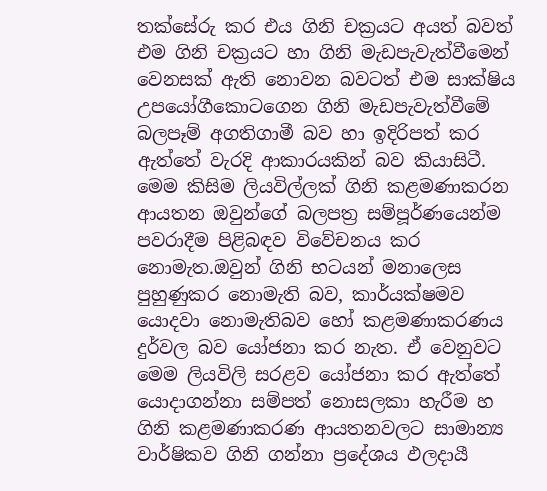තක්සේරු කර එය ගිනි චක්‍රයට අයත් බවත් එම ගිනි චක්‍රයට හා ගිනි මැඩපැවැත්වීමෙන් වෙනසක් ඇති නොවන බවටත් එම සාක්ෂිය උපයෝගීකොටගෙන ගිනි මැඩපැවැත්වීමේ බලපෑම් අගතිගාමී බව හා ඉදිරිපත් කර ඇත්තේ වැරදි ආකාරයකින් බව කියාසිටී. මෙම කිසිම ලියවිල්ලක් ගිනි කළමණාකරන ආයතන ඔවුන්ගේ බලපත්‍ර සම්පූර්ණයෙන්ම පවරාදීම පිළිබඳව විවේචනය කර නොමැත.ඔවුන් ගිනි භටයන් මනාලෙස පුහුණුකර නොමැති බව, කාර්යක්ෂමව යොදවා නොමැතිබව හෝ කළමණාකරණය දුර්වල බව යෝජනා කර නැත. ඒ වෙනුවට මෙම ලියවිලි සරළව යෝජනා කර ඇත්තේ යොදාගන්නා සම්පත් නොසලකා හැරීම හ ගිනි කළමණාකරණ ආයතනවලට සාමාන්‍ය වාර්ෂිකව ගිනි ගන්නා ප්‍රදේශය ඵලදායී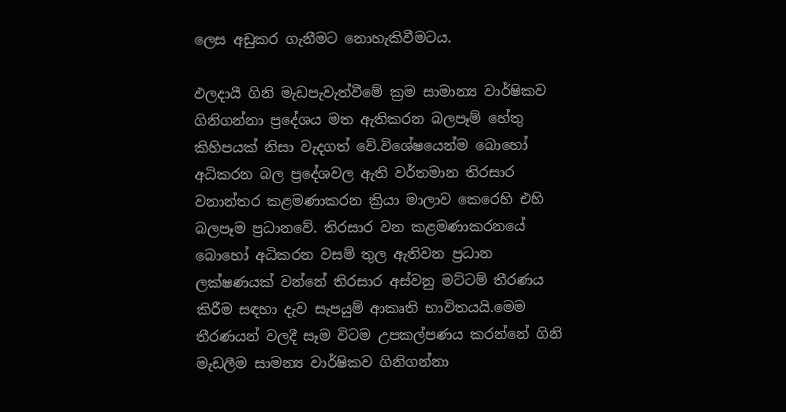ලෙස අඩුකර ගැනීමට නොහැකිවීමටය.

ඵලදායී ගිනි මැඩපැවැත්වීමේ ක්‍රම සාමාන්‍ය වාර්ෂිකව ගිනිගන්නා ප්‍රදේශය මත ඇතිකරන බලපෑම් හේතු කිහිපයක් නිසා වැදගත් වේ.විශේෂයෙන්ම බොහෝ අධිකරන බල ප්‍රදේශවල ඇති වර්තමාන තිරසාර වනාන්තර කළමණාකරන ක්‍රියා මාලාව කෙරෙහි එහි බලපෑම ප්‍රධානවේ. තිරසාර වන කළමණාකරනයේ බොහෝ අධිකරන වසම් තුල ඇතිවන ප්‍රධාන ලක්ෂණයක් වන්නේ තිරසාර අස්වනු මට්ටම් තීරණය කිරීම සඳහා දැව සැපයුම් ආකෘති භාවිතයයි.මෙම තීරණයන් වලදී සෑම විටම උපකල්පණය කරන්නේ ගිනි මැඩලීම සාමන්‍ය වාර්ෂිකව ගිනිගන්නා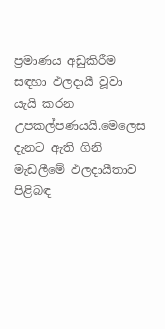ප්‍රමාණය අඩුකිරීම සඳහා ඵලදායී වූවා යැයි කරන උපකල්පණයයි.මෙලෙස දැනට ඇති ගිනි මැඩලීමේ ඵලදායීතාව පිළිබඳ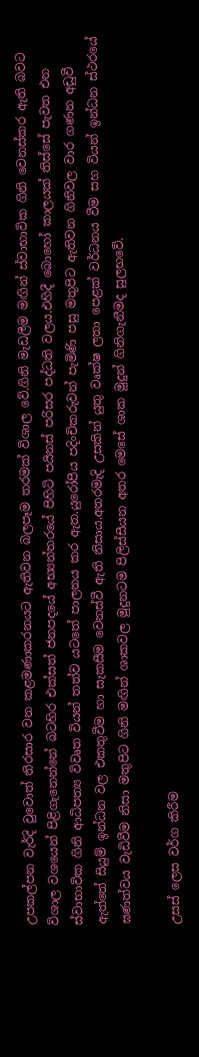උපකල්පන වැර්දි වුවොත් තිරසාර වන කළමණාකරනයට ඇතිවන බලපෑම තරමක් විශාල වේ.ගිනි මැඩලීම මඟින් ස්වාභාවික ගිනි වෙනස්කර ඇති බවට විශාල වශයෙන් පිළිගැනෙන්නේ බටහිර එක්සත් ජනපදයේ අභ්‍යන්තරයේ පිහිටි පයිනස් පරිසර පද්ධති වලය.එහිදී බොහෝ කාලයක් තිස්සේ පැවත එන ස්වාභාවික ගිනි ආධිපත්‍ය විවෘත වියන් තත්ව යටතේ පාලනය කර ඇත.යුරෝපීය පදිංචිකරුවන් පැමිණි පසු මතුපිට ඇතිවන ගිනිවල වාර ගණන අඩුවී ඇත්තේ සියුම් ඉන්ධන වල එකතුවීම හා සැකසීම වෙනස්වී ඇති නිසාය.අතරමැදි උසකින් යුතු වෘක්ෂ ලතා පෙළක් වර්ධනය වීම සහ වියන් ඉන්ධන ස්ථරයේ ඝණත්වය වැඩිවීම නිසා මතුපිට ගිනි මඟින් ශාකවල මුදුනටම පිලිස්සීයන අතර මෙසේ ශාක මුදුන් ගිනිගැනීමද සුලභවේ.

උසස් ලෙස වර්ග කිරීම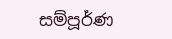සම්පූර්ණ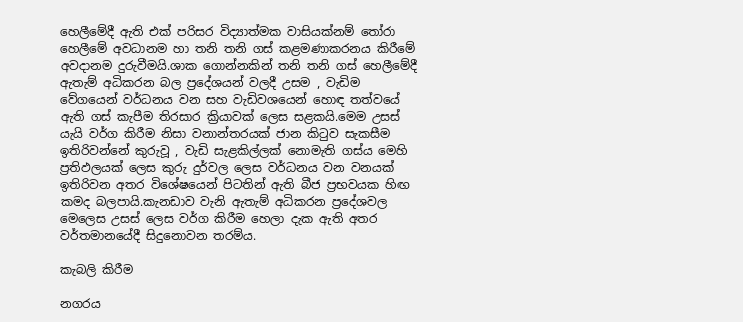හෙලීමේදී ඇති එක් පරිසර විද්‍යාත්මක වාසියක්නම් තෝරා හෙලීමේ අවධානම හා තනි තනි ගස් කළමණාකරනය කිරීමේ අවදානම දුරුවීමයි.ශාක ගොන්නකින් තනි තනි ගස් හෙලීමේදී ඇතැම් අධිකරන බල ප්‍රදේශයන් වලදී උසම , වැඩිම වේගයෙන් වර්ධනය වන සහ වැඩිවශයෙන් හොඳ තත්වයේ ඇති ගස් කැපීම තිරසාර ක්‍රියාවක් ලෙස සළකයි.මෙම උසස් යැයි වර්ග කිරීම නිසා වනාන්තරයක් ජාන කිටුව සැකසීම ඉතිරිවන්නේ කුරුවූ , වැඩි සැළකිල්ලක් නොමැති ගස්ය මෙහි ප්‍රතිඵලයක් ලෙස කුරු දුර්වල ලෙස වර්ධනය වන වනයක් ඉතිරිවන අතර විශේෂයෙන් පිටතින් ඇති බීජ ප්‍රභවයක හිඟ කමද බලපායි.කැනඩාව වැනි ඇතැම් අධිකරන ප්‍රදේශවල මෙලෙස උසස් ලෙස වර්ග කිරීම හෙලා දැක ඇති අතර වර්තමානයේදී සිදුනොවන තරම්ය.

කැබලි කිරීම

නගරය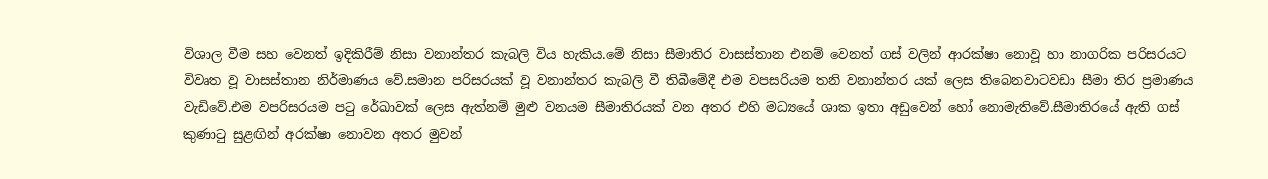විශාල වීම සහ වෙනත් ඉදිකිරීම් නිසා වනාන්තර කැබලි විය හැකිය.මේ නිසා සීමාතිර වාසස්තාන එනම් වෙනත් ගස් වලින් ආරක්ෂා නොවූ හා නාගරික පරිසරයට විවෘත වූ වාසස්තාන නිර්මාණය වේ.සමාන පරිසරයක් වූ වනාන්තර කැබලි වී තිබීමේදී එම වපසරියම තනි වනාන්තර යක් ලෙස තිබෙනවාටවඩා සීමා තිර ප්‍රමාණය වැඩිවේ.එම වපරිසරයම පටු රේඛාවක් ලෙස ඇත්නම් මුළු වනයම සීමාතිරයක් වන අතර එහි මධ්‍යයේ ශාක ඉතා අඩුවෙන් හෝ නොමැතිවේ.සීමාතිරයේ ඇති ගස් කුණාටු සුළඟින් අරක්ෂා නොවන අතර මුවන්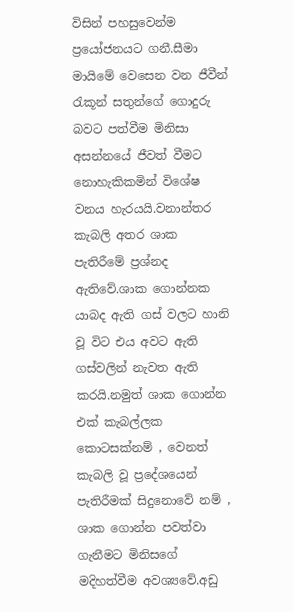විසින් පහසුවෙන්ම ප්‍රයෝජනයට ගනී.සීමා මායිමේ වෙසෙන වන ජීවීන් රැකූන් සතුන්ගේ ගොදුරු බවට පත්වීම මිනිසා අසන්නයේ ජීවත් වීමට නොහැකිකමින් විශේෂ වනය හැරයයි.වනාන්තර කැබලි අතර ශාක පැතිරීමේ ප්‍රශ්නද ඇතිවේ.ශාක ගොන්නක යාබද ඇති ගස් වලට හානි වූ විට එය අවට ඇති ගස්වලින් නැවත ඇති කරයි.නමුත් ශාක ගොන්න එක් කැබල්ලක කොටසක්නම් , වෙනත් කැබලි වූ ප්‍රදේශයෙන් පැතිරීමක් සිදුනොවේ නම් , ශාක ගොන්න පවත්වා ගැනීමට මිනිසගේ මදිහත්වීම අවශ්‍යවේ.අඩු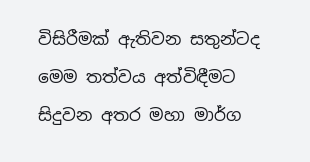විසිරීමක් ඇතිවන සතුන්ටද මෙම තත්වය අත්විඳීමට සිදුවන අතර මහා මාර්ග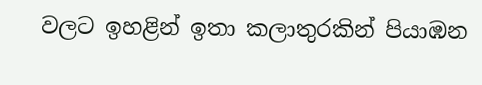වලට ඉහළින් ඉතා කලාතුරකින් පියාඹන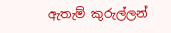ඇතැම් කුරුල්ලන්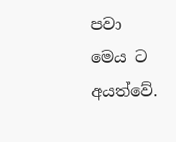පවා මෙය ට අයත්වේ.